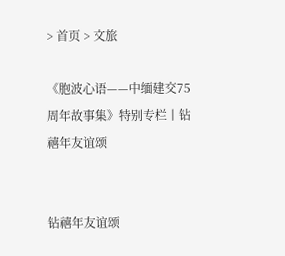> 首页 > 文旅

《胞波心语——中缅建交75周年故事集》特别专栏丨钻禧年友谊颂


钻禧年友谊颂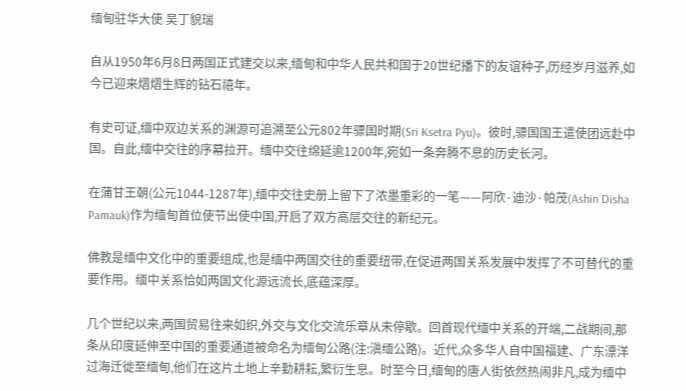缅甸驻华大使 吴丁貌瑞

自从1950年6月8日两国正式建交以来,缅甸和中华人民共和国于20世纪播下的友谊种子,历经岁月滋养,如今已迎来熠熠生辉的钻石禧年。

有史可证,缅中双边关系的渊源可追溯至公元802年骠国时期(Sri Ksetra Pyu)。彼时,骠国国王遣使团远赴中国。自此,缅中交往的序幕拉开。缅中交往绵延逾1200年,宛如一条奔腾不息的历史长河。

在蒲甘王朝(公元1044-1287年),缅中交往史册上留下了浓墨重彩的一笔——阿欣·迪沙·帕茂(Ashin Disha Pamauk)作为缅甸首位使节出使中国,开启了双方高层交往的新纪元。

佛教是缅中文化中的重要组成,也是缅中两国交往的重要纽带,在促进两国关系发展中发挥了不可替代的重要作用。缅中关系恰如两国文化源远流长,底蕴深厚。

几个世纪以来,两国贸易往来如织,外交与文化交流乐章从未停歇。回首现代缅中关系的开端,二战期间,那条从印度延伸至中国的重要通道被命名为缅甸公路(注:滇缅公路)。近代,众多华人自中国福建、广东漂洋过海迁徙至缅甸,他们在这片土地上辛勤耕耘,繁衍生息。时至今日,缅甸的唐人街依然热闹非凡,成为缅中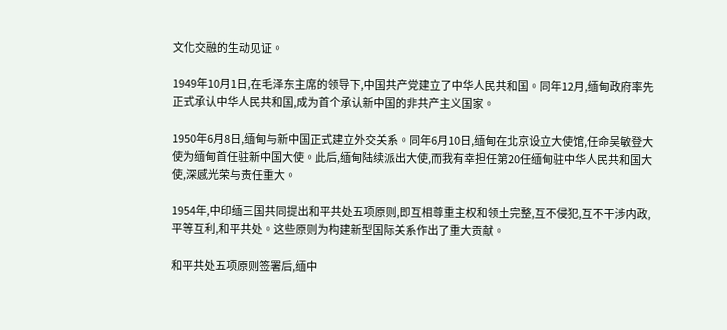文化交融的生动见证。

1949年10月1日,在毛泽东主席的领导下,中国共产党建立了中华人民共和国。同年12月,缅甸政府率先正式承认中华人民共和国,成为首个承认新中国的非共产主义国家。

1950年6月8日,缅甸与新中国正式建立外交关系。同年6月10日,缅甸在北京设立大使馆,任命吴敏登大使为缅甸首任驻新中国大使。此后,缅甸陆续派出大使,而我有幸担任第20任缅甸驻中华人民共和国大使,深感光荣与责任重大。

1954年,中印缅三国共同提出和平共处五项原则,即互相尊重主权和领土完整,互不侵犯,互不干涉内政,平等互利,和平共处。这些原则为构建新型国际关系作出了重大贡献。

和平共处五项原则签署后,缅中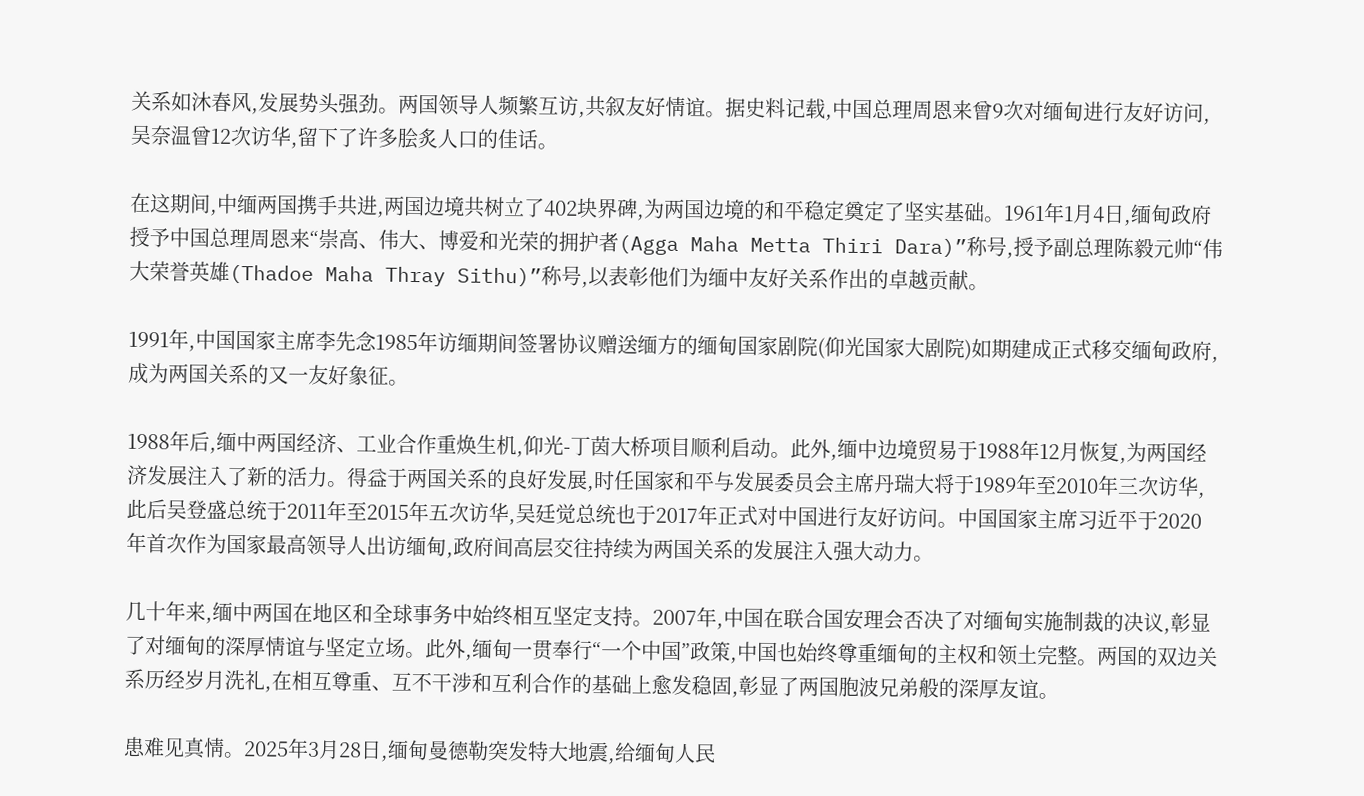关系如沐春风,发展势头强劲。两国领导人频繁互访,共叙友好情谊。据史料记载,中国总理周恩来曾9次对缅甸进行友好访问,吴奈温曾12次访华,留下了许多脍炙人口的佳话。

在这期间,中缅两国携手共进,两国边境共树立了402块界碑,为两国边境的和平稳定奠定了坚实基础。1961年1月4日,缅甸政府授予中国总理周恩来“崇高、伟大、博爱和光荣的拥护者(Agga Maha Metta Thiri Dara)”称号,授予副总理陈毅元帅“伟大荣誉英雄(Thadoe Maha Thray Sithu)”称号,以表彰他们为缅中友好关系作出的卓越贡献。

1991年,中国国家主席李先念1985年访缅期间签署协议赠送缅方的缅甸国家剧院(仰光国家大剧院)如期建成正式移交缅甸政府,成为两国关系的又一友好象征。

1988年后,缅中两国经济、工业合作重焕生机,仰光-丁茵大桥项目顺利启动。此外,缅中边境贸易于1988年12月恢复,为两国经济发展注入了新的活力。得益于两国关系的良好发展,时任国家和平与发展委员会主席丹瑞大将于1989年至2010年三次访华,此后吴登盛总统于2011年至2015年五次访华,吴廷觉总统也于2017年正式对中国进行友好访问。中国国家主席习近平于2020年首次作为国家最高领导人出访缅甸,政府间高层交往持续为两国关系的发展注入强大动力。

几十年来,缅中两国在地区和全球事务中始终相互坚定支持。2007年,中国在联合国安理会否决了对缅甸实施制裁的决议,彰显了对缅甸的深厚情谊与坚定立场。此外,缅甸一贯奉行“一个中国”政策,中国也始终尊重缅甸的主权和领土完整。两国的双边关系历经岁月洗礼,在相互尊重、互不干涉和互利合作的基础上愈发稳固,彰显了两国胞波兄弟般的深厚友谊。

患难见真情。2025年3月28日,缅甸曼德勒突发特大地震,给缅甸人民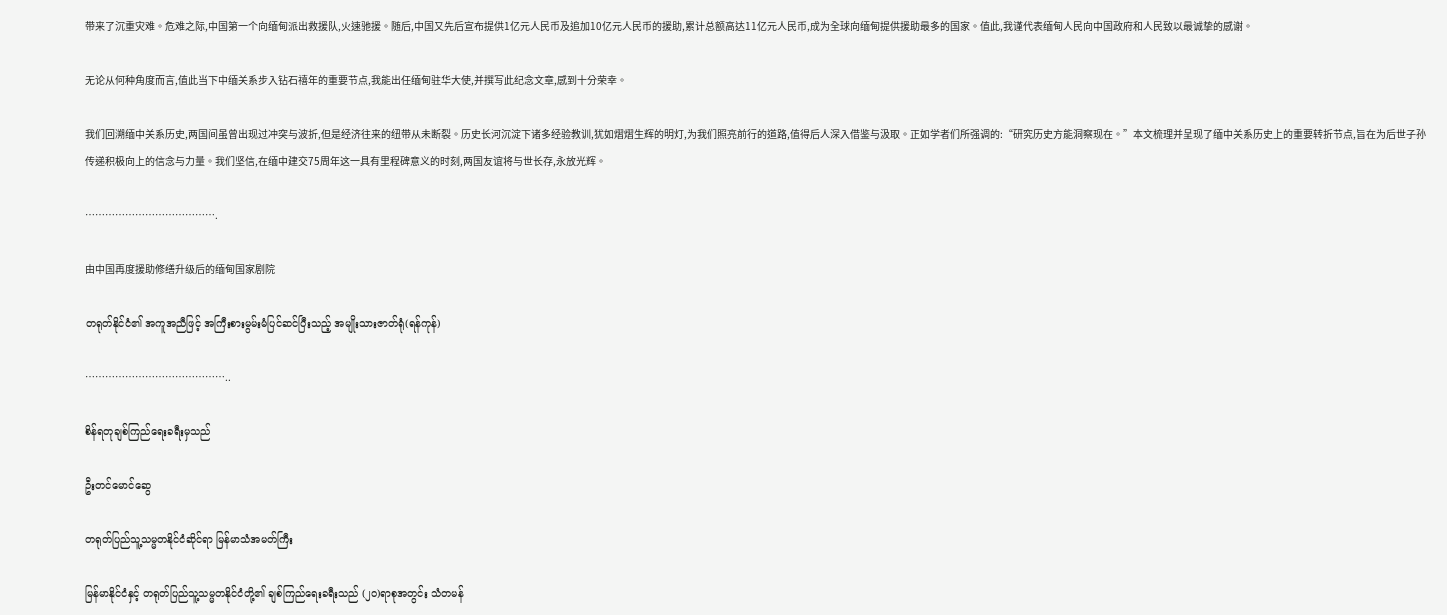带来了沉重灾难。危难之际,中国第一个向缅甸派出救援队,火速驰援。随后,中国又先后宣布提供1亿元人民币及追加10亿元人民币的援助,累计总额高达11亿元人民币,成为全球向缅甸提供援助最多的国家。值此,我谨代表缅甸人民向中国政府和人民致以最诚挚的感谢。

无论从何种角度而言,值此当下中缅关系步入钻石禧年的重要节点,我能出任缅甸驻华大使,并撰写此纪念文章,感到十分荣幸。

我们回溯缅中关系历史,两国间虽曾出现过冲突与波折,但是经济往来的纽带从未断裂。历史长河沉淀下诸多经验教训,犹如熠熠生辉的明灯,为我们照亮前行的道路,值得后人深入借鉴与汲取。正如学者们所强调的:“研究历史方能洞察现在。”本文梳理并呈现了缅中关系历史上的重要转折节点,旨在为后世子孙传递积极向上的信念与力量。我们坚信,在缅中建交75周年这一具有里程碑意义的时刻,两国友谊将与世长存,永放光辉。

………………………………….

由中国再度援助修缮升级后的缅甸国家剧院

တရုတ်နိုင်ငံ၏ အကူအညီဖြင့် အကြီးစားမွမ်းမံပြင်ဆင်ပြီးသည့် အမျိုးသားဇာတ်ရုံ(ရန်ကုန်)

……………………………………..

စိန်ရတုချစ်ကြည်ရေးခရီးမှသည်

ဦးတင်မောင်ဆွေ

တရုတ်ပြည်သူ့သမ္မတနိုင်ငံဆိုင်ရာ မြန်မာသံအမတ်ကြီး

မြန်မာနိုင်ငံနှင့် တရုတ်ပြည်သူ့သမ္မတနိုင်ငံတို့၏ ချစ်ကြည်ရေးခရီးသည် (၂၀)ရာစုအတွင်း သံတမန်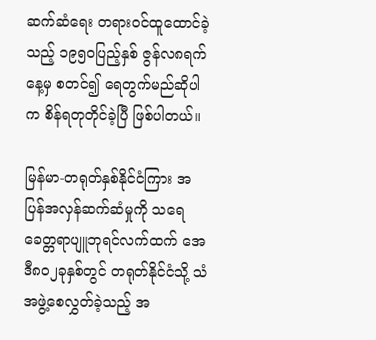ဆက်ဆံရေး တရားဝင်ထူထောင်ခဲ့သည့် ၁၉၅၀ပြည့်နှစ် ဇွန်လ၈ရက်နေ့မှ စတင်၍ ရေတွက်မည်ဆိုပါက စိန်ရတုတိုင်ခဲ့ပြီ ဖြစ်ပါတယ်။

မြန်မာ-တရုတ်နှစ်နိုင်ငံကြား အပြန်အလှန်ဆက်ဆံမှုကို သရေခေတ္တရာပျူဘုရင်လက်ထက် အေဒီ၈၀၂ခုနှစ်တွင် တရုတ်နိုင်ငံသို့ သံအဖွဲ့စေလွှတ်ခဲ့သည့် အ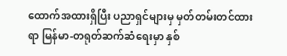ထောက်အထားရှိပြီး ပညာရှင်များမှ မှတ်တမ်းတင်ထားရာ မြန်မာ-တရုတ်ဆက်ဆံရေးမှာ နှစ်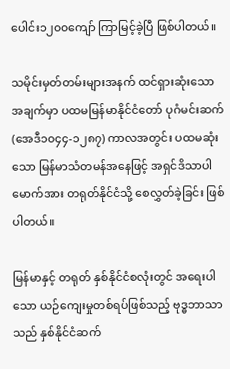ပေါင်း၁၂၀၀ကျော် ကြာမြင့်ခဲ့ပြီ ဖြစ်ပါတယ်။

သမိုင်းမှတ်တမ်းများအနက် ထင်ရှားဆုံးသော အချက်မှာ ပထမမြန်မာနိုင်ငံတော် ပုဂံမင်းဆက် (အေဒီ၁၀၄၄-၁၂၈၇) ကာလအတွင်း ပထမဆုံးသော မြန်မာသံတမန်အနေဖြင့် အရှင်ဒိသာပါမောက်အား တရုတ်နိုင်ငံသို့ စေလွှတ်ခဲ့ခြင်း ဖြစ်ပါတယ်။

မြန်မာနှင့် တရုတ် နှစ်နိုင်ငံစလုံးတွင် အရေးပါသော ယဉ်ကျေးမှုတစ်ရပ်ဖြစ်သည့် ဗုဒ္ဓဘာသာသည် နှစ်နိုင်ငံဆက်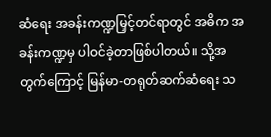ဆံရေး အခန်းကဏ္ဍမြှင့်တင်ရာတွင် အဓိက အခန်းကဏ္ဍမှ ပါဝင်ခဲ့တာဖြစ်ပါတယ်။ သို့အတွက်ကြောင့် မြန်မာ-တရုတ်ဆက်ဆံရေး သ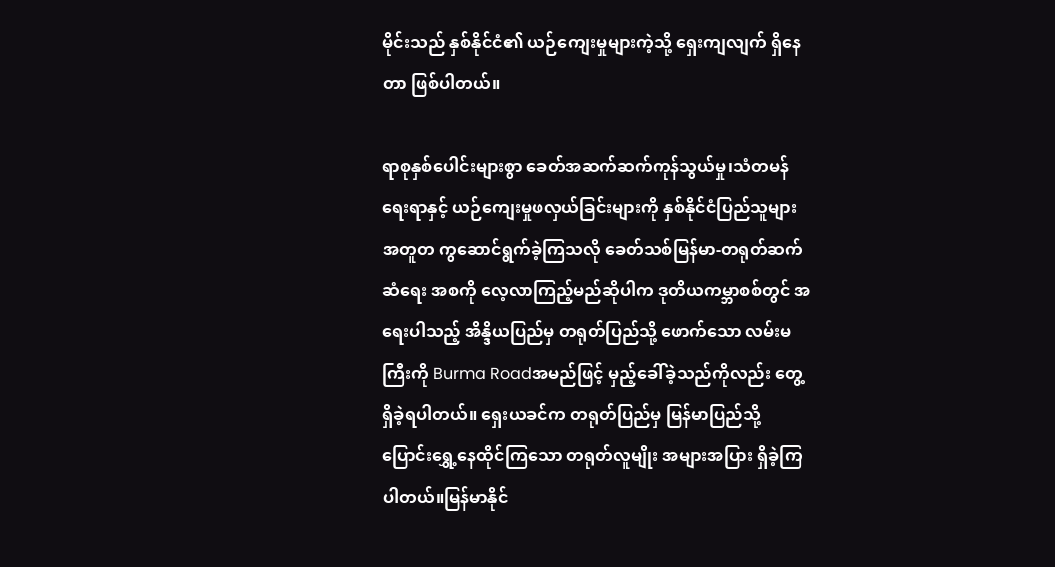မိုင်းသည် နှစ်နိုင်ငံ၏ ယဉ်ကျေးမှုများကဲ့သို့ ရှေးကျလျက် ရှိနေတာ ဖြစ်ပါတယ်။

ရာစုနှစ်ပေါင်းများစွာ ခေတ်အဆက်ဆက်ကုန်သွယ်မှု၊သံတမန်ရေးရာနှင့် ယဉ်ကျေးမှုဖလှယ်ခြင်းများကို နှစ်နိုင်ငံပြည်သူများ အတူတ ကွဆောင်ရွက်ခဲ့ကြသလို ခေတ်သစ်မြန်မာ-တရုတ်ဆက်ဆံရေး အစကို လေ့လာကြည့်မည်ဆိုပါက ဒုတိယကမ္ဘာစစ်တွင် အရေးပါသည့် အိန္ဒိယပြည်မှ တရုတ်ပြည်သို့ ဖောက်သော လမ်းမကြီးကို Burma Roadအမည်ဖြင့် မှည့်ခေါ်ခဲ့သည်ကိုလည်း တွေ့ရှိခဲ့ရပါတယ်။ ရှေးယခင်က တရုတ်ပြည်မှ မြန်မာပြည်သို့ ပြောင်းရွှေ့နေထိုင်ကြသော တရုတ်လူမျိုး အများအပြား ရှိခဲ့ကြပါတယ်။မြန်မာနိုင်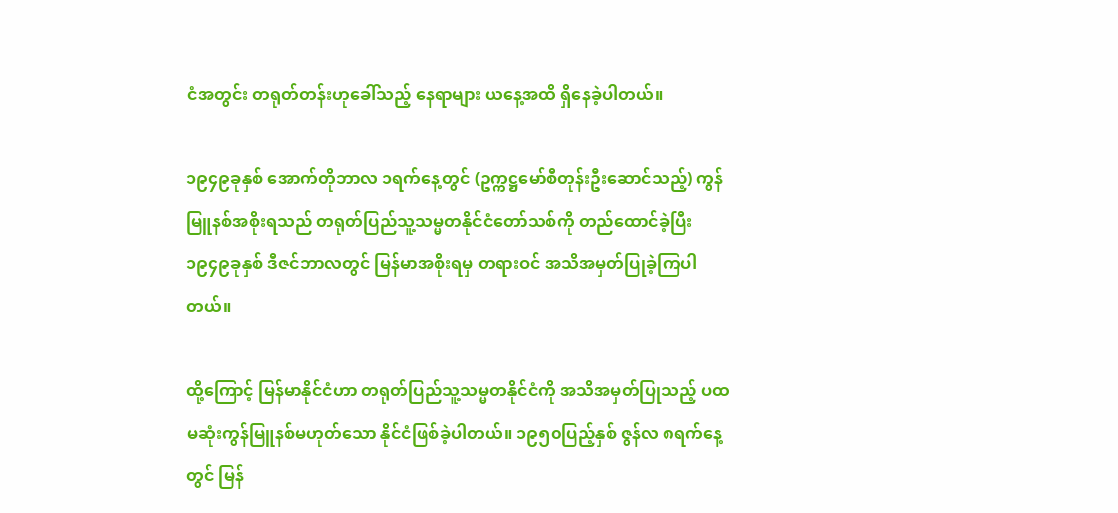ငံအတွင်း တရုတ်တန်းဟုခေါ်သည့် နေရာများ ယနေ့အထိ ရှိနေခဲ့ပါတယ်။

၁၉၄၉ခုနှစ် အောက်တိုဘာလ ၁ရက်နေ့တွင် (ဥက္ကဋ္ဌမော်စီတုန်းဦးဆောင်သည့်) ကွန်မြူနစ်အစိုးရသည် တရုတ်ပြည်သူ့သမ္မတနိုင်ငံတော်သစ်ကို တည်ထောင်ခဲ့ပြီး ၁၉၄၉ခုနှစ် ဒီဇင်ဘာလတွင် မြန်မာအစိုးရမှ တရားဝင် အသိအမှတ်ပြုခဲ့ကြပါတယ်။

ထို့ကြောင့် မြန်မာနိုင်ငံဟာ တရုတ်ပြည်သူ့သမ္မတနိုင်ငံကို အသိအမှတ်ပြုသည့် ပထမဆုံးကွန်မြူနစ်မဟုတ်သော နိုင်ငံဖြစ်ခဲ့ပါတယ်။ ၁၉၅၀ပြည့်နှစ် ဇွန်လ ၈ရက်နေ့တွင် မြန်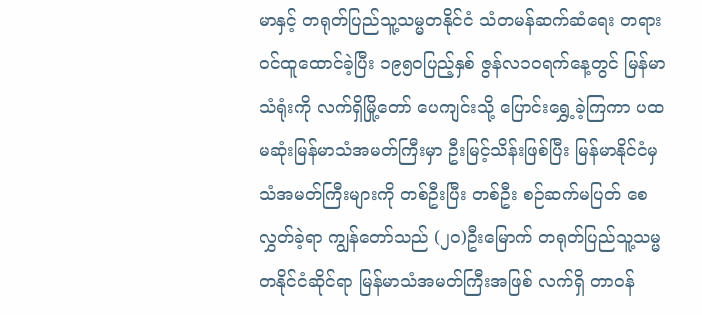မာနှင့် တရုတ်ပြည်သူ့သမ္မတနိုင်ငံ သံတမန်ဆက်ဆံရေး တရားဝင်ထူထောင်ခဲ့ပြီး ၁၉၅၀ပြည့်နှစ် ဇွန်လ၁၀ရက်နေ့တွင် မြန်မာသံရုံးကို လက်ရှိမြို့တော် ပေကျင်းသို့ ပြောင်းရွှေ့ခဲ့ကြကာ ပထမဆုံးမြန်မာသံအမတ်ကြီးမှာ ဦးမြင့်သိန်းဖြစ်ပြီး မြန်မာနိုင်ငံမှ သံအမတ်ကြီးများကို တစ်ဦးပြီး တစ်ဦး စဉ်ဆက်မပြတ် စေလွှတ်ခဲ့ရာ ကျွန်တော်သည် (၂၀)ဦးမြောက် တရုတ်ပြည်သူ့သမ္မတနိုင်ငံဆိုင်ရာ မြန်မာသံအမတ်ကြီးအဖြစ် လက်ရှိ တာဝန်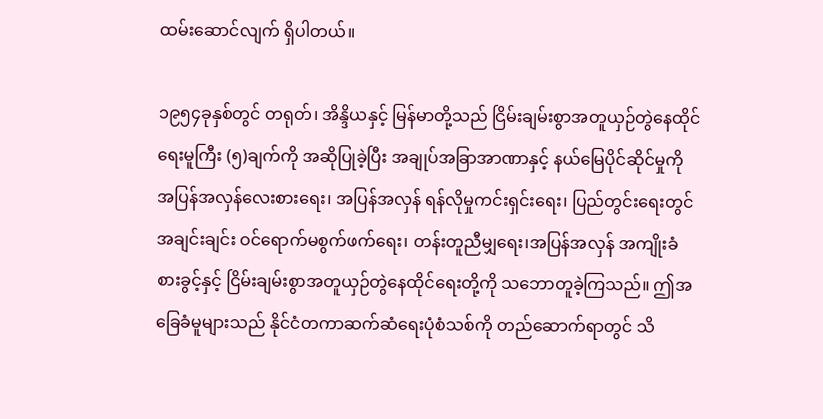ထမ်းဆောင်လျက် ရှိပါတယ်။

၁၉၅၄ခုနှစ်တွင် တရုတ်၊ အိန္ဒိယနှင့် မြန်မာတို့သည် ငြိမ်းချမ်းစွာအတူယှဉ်တွဲနေထိုင်ရေးမူကြီး (၅)ချက်ကို အဆိုပြုခဲ့ပြီး အချုပ်အခြာအာဏာနှင့် နယ်မြေပိုင်ဆိုင်မှုကို အပြန်အလှန်လေးစားရေး၊ အပြန်အလှန် ရန်လိုမှုကင်းရှင်းရေး၊ ပြည်တွင်းရေးတွင် အချင်းချင်း ဝင်ရောက်မစွက်ဖက်ရေး၊ တန်းတူညီမျှရေး၊အပြန်အလှန် အကျိုးခံစားခွင့်နှင့် ငြိမ်းချမ်းစွာအတူယှဉ်တွဲနေထိုင်ရေးတို့ကို သဘောတူခဲ့ကြသည်။ ဤအခြေခံမူများသည် နိုင်ငံတကာဆက်ဆံရေးပုံစံသစ်ကို တည်ဆောက်ရာတွင် သိ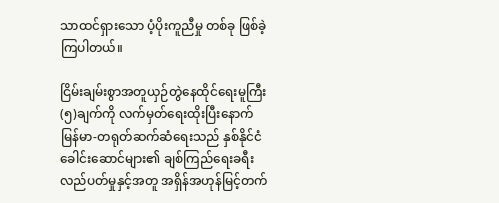သာထင်ရှားသော ပံ့ပိုးကူညီမှု တစ်ခု ဖြစ်ခဲ့ကြပါတယ်။

ငြိမ်းချမ်းစွာအတူယှဉ်တွဲနေထိုင်ရေးမူကြီး (၅)ချက်ကို လက်မှတ်ရေးထိုးပြီးနောက် မြန်မာ-တရုတ်ဆက်ဆံရေးသည် နှစ်နိုင်ငံခေါင်းဆောင်များ၏ ချစ်ကြည်ရေးခရီးလည်ပတ်မှုနှင့်အတူ အရှိန်အဟုန်မြင့်တက်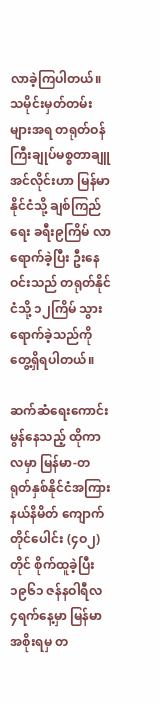လာခဲ့ကြပါတယ်။သမိုင်းမှတ်တမ်းများအရ တရုတ်ဝန်ကြီးချုပ်မစ္စတာချူအင်လိုင်းဟာ မြန်မာနိုင်ငံသို့ ချစ်ကြည်ရေး ခရီး၉ကြိမ် လာရောက်ခဲ့ပြီး ဦးနေဝင်းသည် တရုတ်နိုင်ငံသို့ ၁၂ကြိမ် သွားရောက်ခဲ့သည်ကို တွေ့ရှိရပါတယ်။

ဆက်ဆံရေးကောင်းမွန်နေသည့် ထိုကာလမှာ မြန်မာ-တရုတ်နှစ်နိုင်ငံအကြား နယ်နိမိတ် ကျောက်တိုင်ပေါင်း (၄ဝ၂)တိုင် စိုက်ထူခဲ့ပြီး ၁၉၆၁ ဇန်နဝါရီလ ၄ရက်နေ့မှာ မြန်မာအစိုးရမှ တ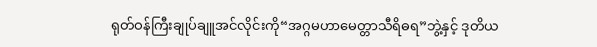ရုတ်ဝန်ကြီးချုပ်ချူအင်လိုင်းကို“အဂ္ဂမဟာမေတ္တာသီရိဓရ”ဘွဲ့နှင့် ဒုတိယ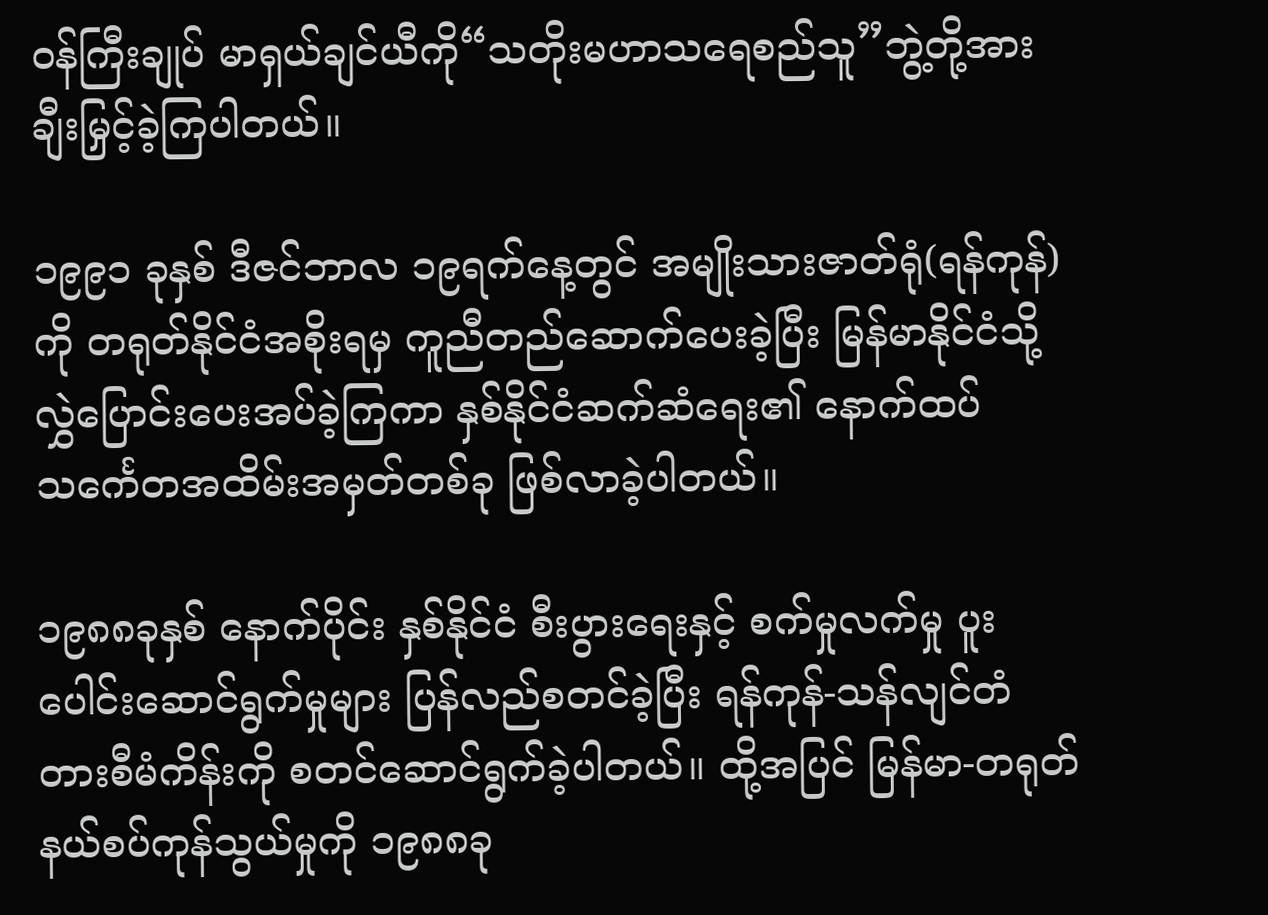ဝန်ကြီးချုပ် မာရှယ်ချင်ယီကို“သတိုးမဟာသရေစည်သူ”ဘွဲ့တို့အား ချီးမြှင့်ခဲ့ကြပါတယ်။

၁၉၉၁ ခုနှစ် ဒီဇင်ဘာလ ၁၉ရက်နေ့တွင် အမျိုးသားဇာတ်ရုံ(ရန်ကုန်)ကို တရုတ်နိုင်ငံအစိုးရမှ ကူညီတည်ဆောက်ပေးခဲ့ပြီး မြန်မာနိုင်ငံသို့ လွှဲပြောင်းပေးအပ်ခဲ့ကြကာ နှစ်နိုင်ငံဆက်ဆံရေး၏ နောက်ထပ် သင်္ကေတအထိမ်းအမှတ်တစ်ခု ဖြစ်လာခဲ့ပါတယ်။

၁၉၈၈ခုနှစ် နောက်ပိုင်း နှစ်နိုင်ငံ စီးပွားရေးနှင့် စက်မှုလက်မှု ပူးပေါင်းဆောင်ရွက်မှုများ ပြန်လည်စတင်ခဲ့ပြီး ရန်ကုန်-သန်လျင်တံတားစီမံကိန်းကို စတင်ဆောင်ရွက်ခဲ့ပါတယ်။ ထို့အပြင် မြန်မာ-တရုတ်နယ်စပ်ကုန်သွယ်မှုကို ၁၉၈၈ခု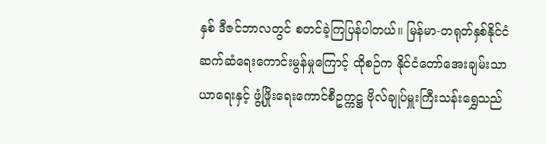နှစ် ဒီဇင်ဘာလတွင် စတင်ခဲ့ကြပြန်ပါတယ်။ မြန်မာ-တရုတ်နှစ်နိုင်ငံ ဆက်ဆံရေးကောင်းမွန်မှုကြောင့် ထိုစဉ်က နိုင်ငံတော်အေးချမ်းသာယာရေးနှင့် ဖွံ့ဖြိုးရေးကောင်စီဥက္ကဋ္ဌ ဗိုလ်ချုပ်မှူးကြီးသန်းရွှေသည်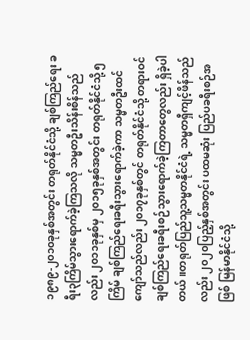၁၉၈၉-၂၀၁၀ခုနှစ်အတွင်း တရုတ်နိုင်ငံသို့ ချစ်ကြည်ရေး ခရီး၃ကြိမ်သွားရောက်ခဲ့ကြသလို သမ္မတဦးသိန်းစိန်သည်လည်း ၂၀၁၁ခုနှစ်မှ ၂၀၁၅ခုနှစ်အတွင်း တရုတ်နိုင်ငံသို့ ၅ကြိမ် ချစ်ကြည်ရေးခရီးသွားရောက်ခဲ့ကာ သမ္မတဦးထင်ကျော်သည်လည်း ၂၀၁၇ခုနှစ်တွင် တရုတ်နိုင်ငံသို့ တရားဝင်ချစ်ကြည်ရေးခရီးစဉ်သွားရောက်ခဲ့ကြတာတွေလည်း ရှိခဲ့ပါတယ်။တရုတ်ပြည်သူ့သမ္မတနိုင်ငံရဲ့ သမ္မတရှီကျင့်ဖိန်သည်လည်း ၂၀၂၀ပြည့်နှစ်အတွင်း ပထမဆုံး ပြည်ပခရီးစဉ်အဖြစ် မြန်မာနိုင်ငံသို့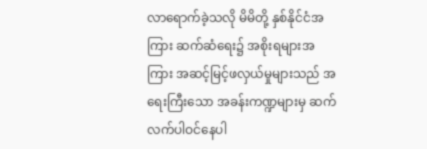လာရောက်ခဲ့သလို မိမိတို့ နှစ်နိုင်ငံအကြား ဆက်ဆံရေး၌ အစိုးရများအကြား အဆင့်မြင့်ဖလှယ်မှုများသည် အရေးကြီးသော အခန်းကဏ္ဍများမှ ဆက်လက်ပါဝင်နေပါ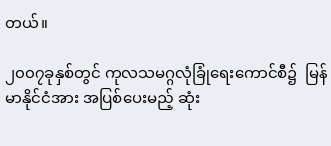တယ်။

၂၀၀၇ခုနှစ်တွင် ကုလသမဂ္ဂလုံခြုံရေးကောင်စီ၌  မြန်မာနိုင်ငံအား အပြစ်ပေးမည့် ဆုံး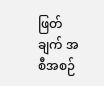ဖြတ်ချက် အစီအစဉ်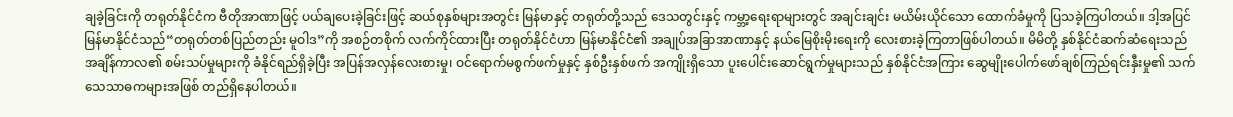ချခဲ့ခြင်းကို တရုတ်နိုင်ငံက ဗီတိုအာဏာဖြင့် ပယ်ချပေးခဲ့ခြင်းဖြင့် ဆယ်စုနှစ်များအတွင်း မြန်မာနှင့် တရုတ်တို့သည် ဒေသတွင်းနှင့် ကမ္ဘာ့ရေးရာများတွင် အချင်းချင်း မယိမ်းယိုင်သော ထောက်ခံမှုကို ပြသခဲ့ကြပါတယ်။ ဒါ့အပြင် မြန်မာနိုင်ငံသည်“တရုတ်တစ်ပြည်တည်း မူဝါဒ”ကို အစဉ်တစိုက် လက်ကိုင်ထားပြီး တရုတ်နိုင်ငံဟာ မြန်မာနိုင်ငံ၏ အချုပ်အခြာအာဏာနှင့် နယ်မြေစိုးမိုးရေးကို လေးစားခဲ့ကြတာဖြစ်ပါတယ်။ မိမိတို့ နှစ်နိုင်ငံဆက်ဆံရေးသည် အချိန်ကာလ၏ စမ်းသပ်မှုများကို ခံနိုင်ရည်ရှိခဲ့ပြီး အပြန်အလှန်လေးစားမှု၊ ဝင်ရောက်မစွက်ဖက်မှုနှင့် နှစ်ဦးနှစ်ဖက် အကျိုးရှိသော ပူးပေါင်းဆောင်ရွက်မှုများသည် နှစ်နိုင်ငံအကြား ဆွေမျိုးပေါက်ဖော်ချစ်ကြည်ရင်းနှီးမှု၏ သက်သေသာဓကများအဖြစ် တည်ရှိနေပါတယ်။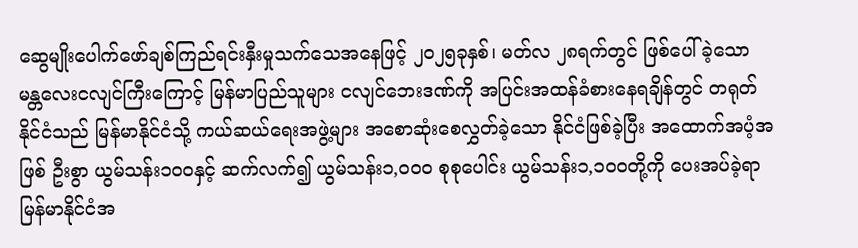ဆွေမျိုးပေါက်ဖော်ချစ်ကြည်ရင်းနှီးမှုသက်သေအနေဖြင့် ၂၀၂၅ခုနှစ်၊ မတ်လ ၂၈ရက်တွင် ဖြစ်ပေါ်ခဲ့သော မန္တလေးငလျင်ကြီးကြောင့် မြန်မာပြည်သူများ ငလျင်ဘေးဒဏ်ကို အပြင်းအထန်ခံစားနေရချိန်တွင် တရုတ်နိုင်ငံသည် မြန်မာနိုင်ငံသို့ ကယ်ဆယ်ရေးအဖွဲ့များ အစောဆုံးစေလွှတ်ခဲ့သော နိုင်ငံဖြစ်ခဲ့ပြီး အထောက်အပံ့အဖြစ် ဦးစွာ ယွမ်သန်း၁၀၀နှင့် ဆက်လက်၍ ယွမ်သန်း၁,၀၀၀ စုစုပေါင်း ယွမ်သန်း၁,၁၀၀တို့ကို ပေးအပ်ခဲ့ရာ မြန်မာနိုင်ငံအ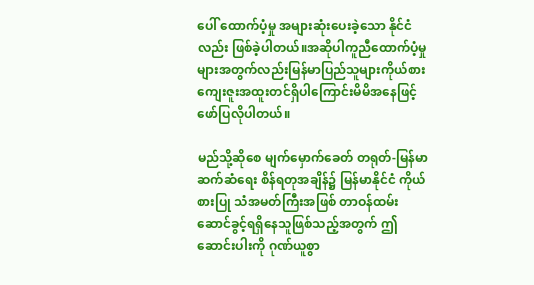ပေါ် ထောက်ပံ့မှု အများဆုံးပေးခဲ့သော နိုင်ငံလည်း ဖြစ်ခဲ့ပါတယ်။အဆိုပါကူညီထောက်ပံ့မှုများအတွက်လည်းမြန်မာပြည်သူများကိုယ်စားကျေးဇူးအထူးတင်ရှိပါကြောင်းမိမိအနေဖြင့်ဖော်ပြလိုပါတယ်။

မည်သို့ဆိုစေ မျက်မှောက်ခေတ် တရုတ်-မြန်မာဆက်ဆံရေး စိန်ရတုအချိန်၌ မြန်မာနိုင်ငံ ကိုယ်စားပြု သံအမတ်ကြီးအဖြစ် တာဝန်ထမ်းဆောင်ခွင့်ရရှိနေသူဖြစ်သည့်အတွက် ဤဆောင်းပါးကို ဂုဏ်ယူစွာ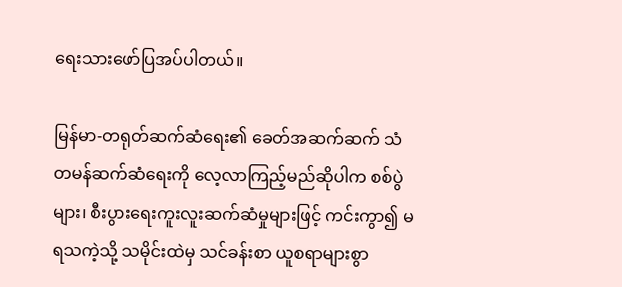ရေးသားဖော်ပြအပ်ပါတယ်။

မြန်မာ-တရုတ်ဆက်ဆံရေး၏ ခေတ်အဆက်ဆက် သံတမန်ဆက်ဆံရေးကို လေ့လာကြည့်မည်ဆိုပါက စစ်ပွဲများ၊ စီးပွားရေးကူးလူးဆက်ဆံမှုများဖြင့် ကင်းကွာ၍ မရသကဲ့သို့ သမိုင်းထဲမှ သင်ခန်းစာ ယူစရာများစွာ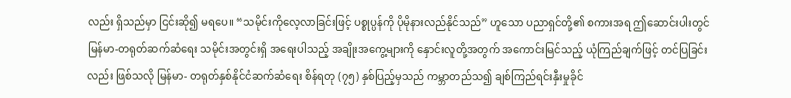လည်း ရှိသည်မှာ ငြင်းဆို၍ မရပေ။ “သမိုင်းကိုလေ့လာခြင်းဖြင့် ပစ္စုပ္ပန်ကို ပိုမိုနားလည်နိုင်သည်” ဟူသော ပညာရှင်တို့၏ စကားအရ ဤဆောင်းပါးတွင် မြန်မာ-တရုတ်ဆက်ဆံရေး သမိုင်းအတွင်းရှိ အရေးပါသည့် အချိုးအကွေ့များကို နှောင်းလူတို့အတွက် အကောင်းမြင်သည့် ယုံကြည်ချက်ဖြင့် တင်ပြခြင်းလည်း ဖြစ်သလို မြန်မာ- တရုတ်နှစ်နိုင်ငံဆက်ဆံရေး စိန်ရတု (၇၅) နှစ်ပြည့်မှသည် ကမ္ဘာတည်သ၍ ချစ်ကြည်ရင်းနှီးမှုခိုင်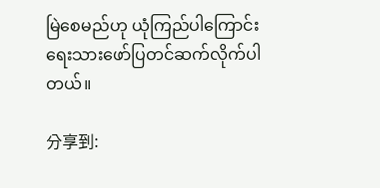မြဲစေမည်ဟု ယုံကြည်ပါကြောင်း ရေးသားဖော်ပြတင်ဆက်လိုက်ပါတယ်။

分享到: